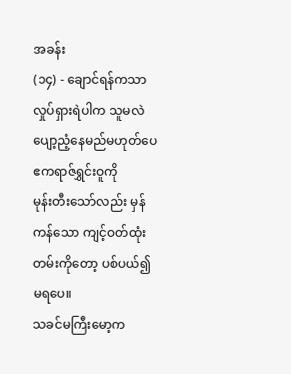အခန်း
(၁၄) - ချောင်ရန်ကသာ လှုပ်ရှားရဲပါက သူမလဲ ပျော့ညံ့နေမည်မဟုတ်ပေ
ဧကရာဇ်ရွှင်းဝူကို
မုန်းတီးသော်လည်း မှန်ကန်သော ကျင့်ဝတ်ထုံးတမ်းကိုတော့ ပစ်ပယ်၍ မရပေ။
သခင်မကြီးမော့က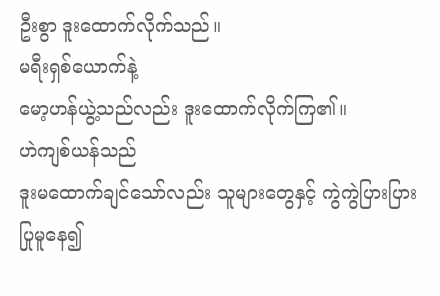ဦးစွာ ဒူးထောက်လိုက်သည်။
မရီးရှစ်ယောက်နဲ့
မော့ဟန်ယွဲ့သည်လည်း ဒူးထောက်လိုက်ကြ၏။
ဟဲကျစ်ယန်သည်
ဒူးမထောက်ချင်သော်လည်း သူများတွေနှင့် ကွဲကွဲပြားပြား ပြုမူနေ၍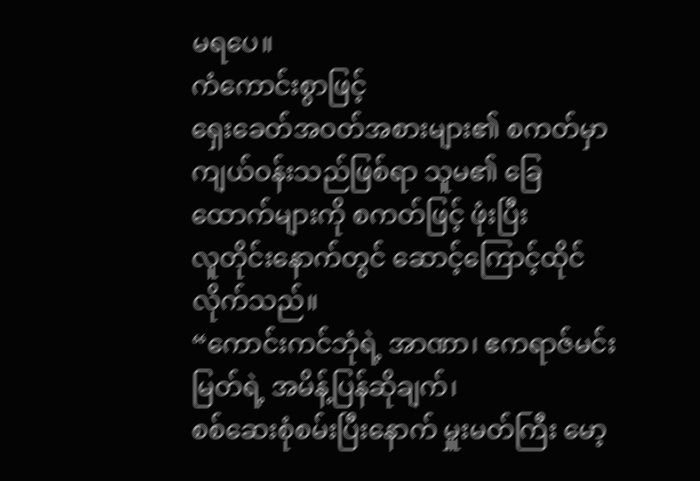မရပေ။
ကံကောင်းစွာဖြင့်
ရှေးခေတ်အဝတ်အစားများ၏ စကတ်မှာ ကျယ်ဝန်းသည်ဖြစ်ရာ သူမ၏ ခြေထောက်များကို စကတ်ဖြင့် ဖုံးပြီး
လူတိုင်းနောက်တွင် ဆောင့်ကြောင့်ထိုင်လိုက်သည်။
“ကောင်းကင်ဘုံရဲ့ အာဏာ၊ ဧကရာဇ်မင်းမြတ်ရဲ့ အမိန့်ပြန်ဆိုချက်၊
စစ်ဆေးစုံစမ်းပြီးနောက် မှူးမတ်ကြီး မော့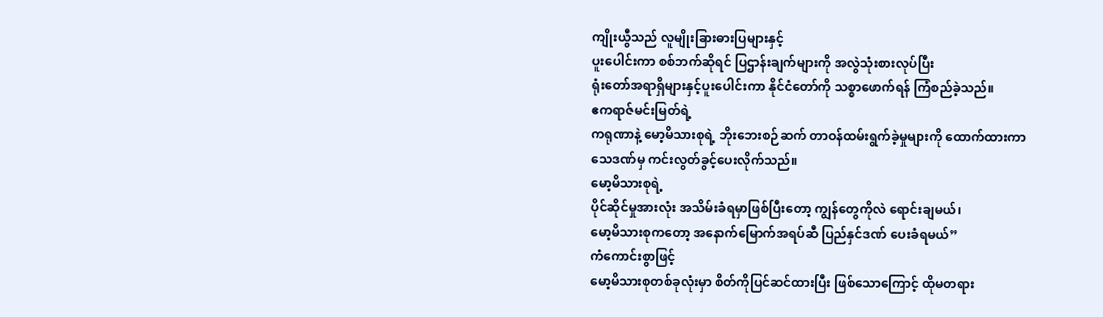ကျိုးယွီသည် လူမျိုးခြားဓားပြများနှင့်
ပူးပေါင်းကာ စစ်ဘက်ဆိုရင် ပြဌာန်းချက်များကို အလွဲသုံးစားလုပ်ပြီး
ရုံးတော်အရာရှိများနှင့်ပူးပေါင်းကာ နိုင်ငံတော်ကို သစ္စာဖောက်ရန် ကြံစည်ခဲ့သည်။
ဧကရာဇ်မင်းမြတ်ရဲ့
ကရုဏာနဲ့ မော့မိသားစုရဲ့ ဘိုးဘေးစဉ်ဆက် တာဝန်ထမ်းရွက်ခဲ့မှုများကို ထောက်ထားကာ
သေဒဏ်မှ ကင်းလွတ်ခွင့်ပေးလိုက်သည်။
မော့မိသားစုရဲ့
ပိုင်ဆိုင်မှုအားလုံး အသိမ်းခံရမှာဖြစ်ပြီးတော့ ကျွန်တွေကိုလဲ ရောင်းချမယ်၊
မော့မိသားစုကတော့ အနောက်မြောက်အရပ်ဆီ ပြည်နှင်ဒဏ် ပေးခံရမယ်”
ကံကောင်းစွာဖြင့်
မော့မိသားစုတစ်ခုလုံးမှာ စိတ်ကိုပြင်ဆင်ထားပြီး ဖြစ်သောကြောင့် ထိုမတရား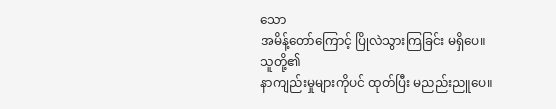သော
အမိန့်တော်ကြောင့် ပြိုလဲသွားကြခြင်း မရှိပေ။
သူတို့၏
နာကျည်းမှုများကိုပင် ထုတ်ပြီး မညည်းညူပေ။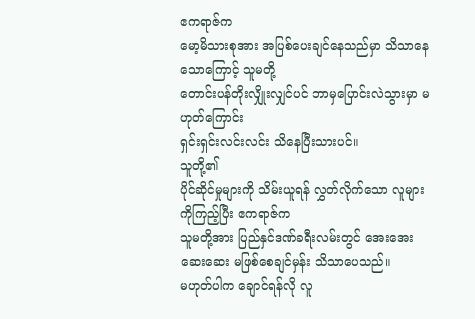ဧကရာဇ်က
မော့မိသားစုအား အပြစ်ပေးချင်နေသည်မှာ သိသာနေသောကြောင့် သူမတို့
တောင်းပန်တိုးလျှိုးလျှင်ပင် ဘာမှပြောင်းလဲသွားမှာ မဟုတ်ကြောင်း
ရှင်းရှင်းလင်းလင်း သိနေပြီးသားပင်။
သူတို့၏
ပိုင်ဆိုင်မှုများကို သိမ်းယူရန် လွှတ်လိုက်သော လူများကိုကြည့်ပြီး ဧကရာဇ်က
သူမတို့အား ပြည်နှင်ဒဏ်ခရီးလမ်းတွင် အေးအေးဆေးဆေး မဖြစ်စေချင်မှန်း သိသာပေသည်။
မဟုတ်ပါက ချောင်ရန်လို လူ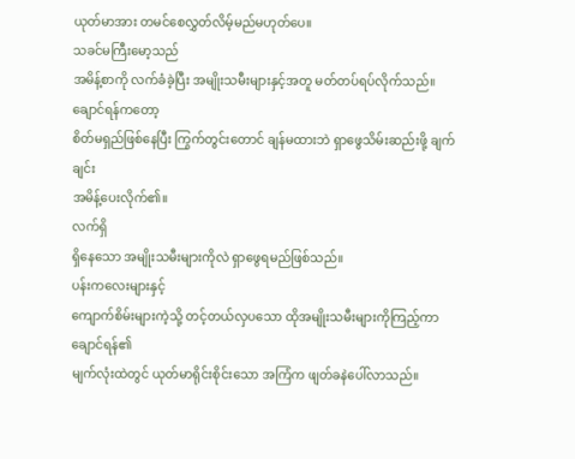ယုတ်မာအား တမင်စေလွှတ်လိမ့်မည်မဟုတ်ပေ။
သခင်မကြီးမော့သည်
အမိန့်စာကို လက်ခံခဲ့ပြီး အမျိုးသမီးများနှင့်အတူ မတ်တပ်ရပ်လိုက်သည်။
ချောင်ရန်ကတော့
စိတ်မရှည်ဖြစ်နေပြီး ကြွက်တွင်းတောင် ချန်မထားဘဲ ရှာဖွေသိမ်းဆည်းဖို့ ချက်ချင်း
အမိန့်ပေးလိုက်၏။
လက်ရှိ
ရှိနေသော အမျိုးသမီးများကိုလဲ ရှာဖွေရမည်ဖြစ်သည်။
ပန်းကလေးများနှင့်
ကျောက်စိမ်းများကဲ့သို့ တင့်တယ်လှပသော ထိုအမျိုးသမီးများကိုကြည့်ကာ ချောင်ရန်၏
မျက်လုံးထဲတွင် ယုတ်မာရိုင်းစိုင်းသော အကြံက ဖျတ်ခနဲပေါ်လာသည်။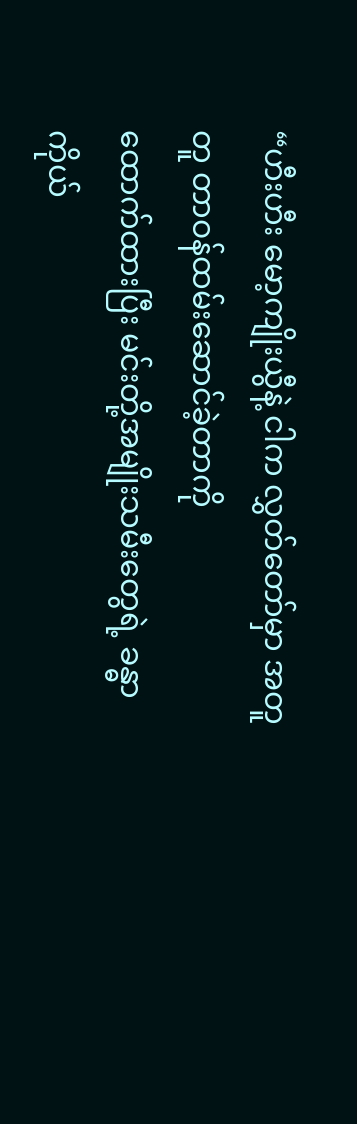“ဟီးဟီး မော့ကျိုးယွီနဲ့ ငါက လွှတ်တော်မှာ အတူတူ တာဝန်ထမ်းဆောင်ခဲ့တာကို
ထောက်ထားပြီး မင်းတို့အမျိုးသမီးတွေရဲ့ ခန္ဓာကိုယ်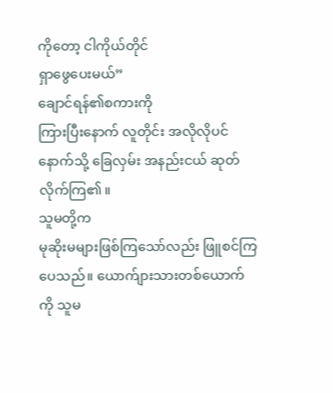ကိုတော့ ငါကိုယ်တိုင်
ရှာဖွေပေးမယ်”
ချောင်ရန်၏စကားကို
ကြားပြီးနောက် လူတိုင်း အလိုလိုပင် နောက်သို့ ခြေလှမ်း အနည်းငယ် ဆုတ်လိုက်ကြ၏။
သူမတို့က
မုဆိုးမများဖြစ်ကြသော်လည်း ဖြူစင်ကြပေသည်။ ယောက်ျားသားတစ်ယောက်ကို သူမ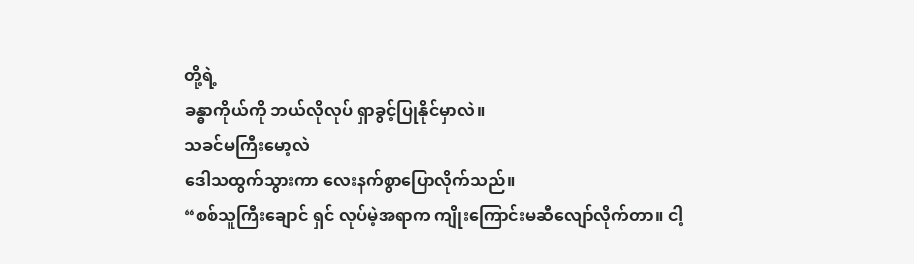တို့ရဲ့
ခန္ဓာကိုယ်ကို ဘယ်လိုလုပ် ရှာခွင့်ပြုနိုင်မှာလဲ။
သခင်မကြီးမော့လဲ
ဒေါသထွက်သွားကာ လေးနက်စွာပြောလိုက်သည်။
“စစ်သူကြီးချောင် ရှင် လုပ်မဲ့အရာက ကျိုးကြောင်းမဆီလျော်လိုက်တာ။ ငါ့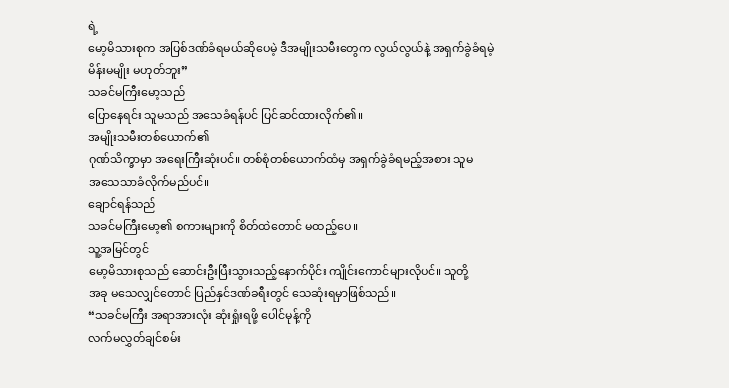ရဲ့
မော့မိသားစုက အပြစ်ဒဏ်ခံရမယ်ဆိုပေမဲ့ ဒီအမျိုးသမီးတွေက လွယ်လွယ်နဲ့ အရှက်ခွဲခံရမဲ့
မိန်းမမျိုး မဟုတ်ဘူး”
သခင်မကြီးမော့သည်
ပြောနေရင်း သူမသည် အသေခံရန်ပင် ပြင်ဆင်ထားလိုက်၏။
အမျိုးသမီးတစ်ယောက်၏
ဂုဏ်သိက္ခာမှာ အရေးကြီးဆုံးပင်။ တစ်စုံတစ်ယောက်ထံမှ အရှက်ခွဲခံရမည့်အစား သူမ
အသေသာခံလိုက်မည်ပင်။
ချောင်ရန်သည်
သခင်မကြီးမော့၏ စကားများကို စိတ်ထဲတောင် မထည့်ပေ။
သူ့အမြင်တွင်
မော့မိသားစုသည် ဆောင်းဦးပြီးသွားသည့်နောက်ပိုင်း ကျိုင်းကောင်များလိုပင်။ သူတို့
အခု မသေလျှင်တောင် ပြည်နှင်ဒဏ်ခရီးတွင် သေဆုံးရမှာဖြစ်သည်။
“သခင်မကြီး အရာအားလုံး ဆုံးရှုံးရဖို့ ပေါင်မုန့်ကို
လက်မလွှတ်ချင်စမ်း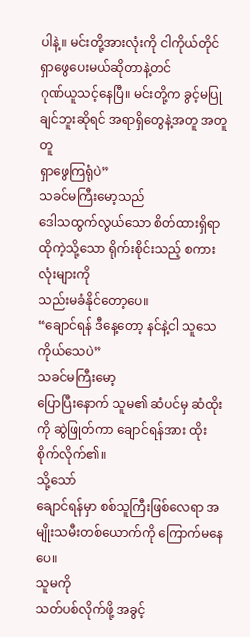ပါနဲ့။ မင်းတို့အားလုံးကို ငါကိုယ်တိုင် ရှာဖွေပေးမယ်ဆိုတာနဲ့တင်
ဂုဏ်ယူသင့်နေပြီ။ မင်းတို့က ခွင့်မပြုချင်ဘူးဆိုရင် အရာရှိတွေနဲ့အတူ အတူတူ
ရှာဖွေကြရုံပဲ”
သခင်မကြီးမော့သည်
ဒေါသထွက်လွယ်သော စိတ်ထားရှိရာ ထိုကဲ့သို့သော ရိုက်းစိုင်းသည့် စကားလုံးများကို
သည်းမခံနိုင်တော့ပေ။
“ချောင်ရန် ဒီနေ့တော့ နင်နဲ့ငါ သူသေကိုယ်သေပဲ”
သခင်မကြီးမော့
ပြောပြီးနောက် သူမ၏ ဆံပင်မှ ဆံထိုးကို ဆွဲဖြုတ်ကာ ချောင်ရန်အား ထိုးစိုက်လိုက်၏။
သို့သော်
ချောင်ရန်မှာ စစ်သူကြီးဖြစ်လေရာ အမျိုးသမီးတစ်ယောက်ကို ကြောက်မနေပေ။
သူမကို
သတ်ပစ်လိုက်ဖို့ အခွင့်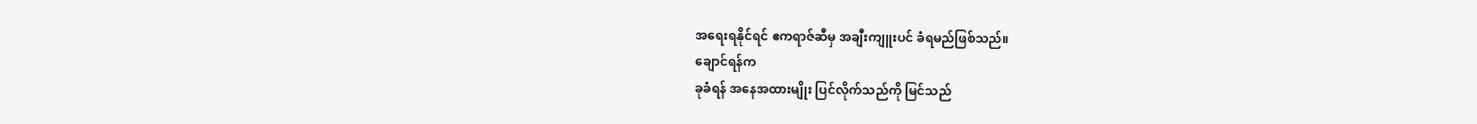အရေးရနိုင်ရင် ဧကရာဇ်ဆီမှ အချီးကျူးပင် ခံရမည်ဖြစ်သည်။
ချောင်ရန်က
ခုခံရန် အနေအထားမျိုး ပြင်လိုက်သည်ကို မြင်သည်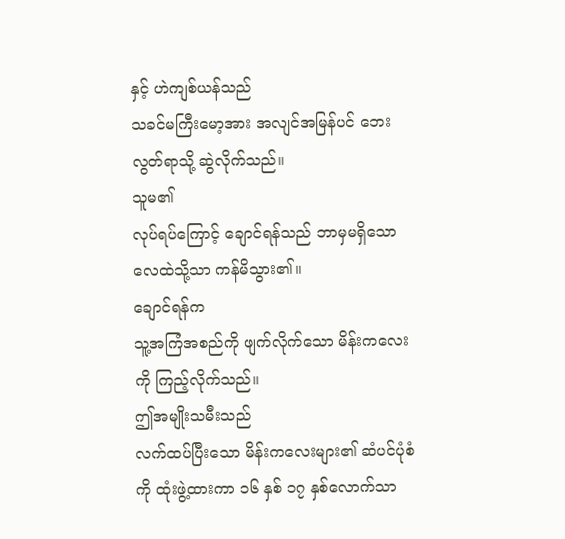နှင့် ဟဲကျစ်ယန်သည်
သခင်မကြီးမော့အား အလျင်အမြန်ပင် ဘေးလွတ်ရာသို့ ဆွဲလိုက်သည်။
သူမ၏
လုပ်ရပ်ကြောင့် ချောင်ရန်သည် ဘာမှမရှိသော လေထဲသို့သာ ကန်မိသွား၏။
ချောင်ရန်က
သူ့အကြံအစည်ကို ဖျက်လိုက်သော မိန်းကလေးကို ကြည့်လိုက်သည်။
ဤအမျိုးသမီးသည်
လက်ထပ်ပြီးသော မိန်းကလေးများ၏ ဆံပင်ပုံစံကို ထုံးဖွဲ့ထားကာ ၁၆ နှစ် ၁၇ နှစ်လောက်သာ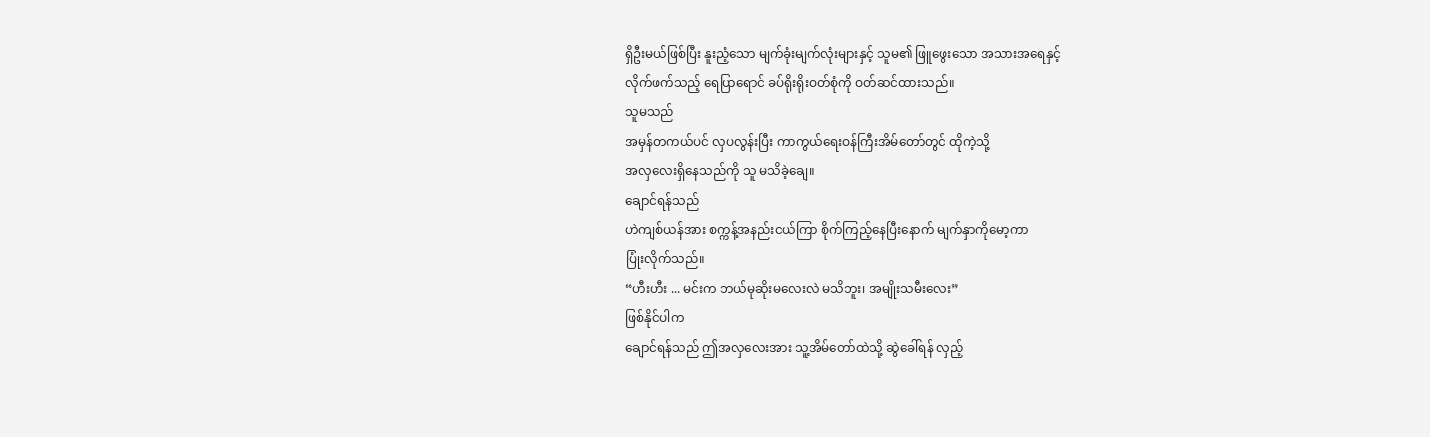ရှိဦးမယ်ဖြစ်ပြီး နူးညံ့သော မျက်ခုံးမျက်လုံးများနှင့် သူမ၏ ဖြူဖွေးသော အသားအရေနှင့်
လိုက်ဖက်သည့် ရေပြာရောင် ခပ်ရိုးရိုးဝတ်စုံကို ဝတ်ဆင်ထားသည်။
သူမသည်
အမှန်တကယ်ပင် လှပလွန်းပြီး ကာကွယ်ရေးဝန်ကြီးအိမ်တော်တွင် ထိုကဲ့သို့
အလှလေးရှိနေသည်ကို သူ မသိခဲ့ချေ။
ချောင်ရန်သည်
ဟဲကျစ်ယန်အား စက္ကန့်အနည်းငယ်ကြာ စိုက်ကြည့်နေပြီးနောက် မျက်နှာကိုမော့ကာ
ပြုံးလိုက်သည်။
“ဟီးဟီး ... မင်းက ဘယ်မုဆိုးမလေးလဲ မသိဘူး၊ အမျိုးသမီးလေး”
ဖြစ်နိုင်ပါက
ချောင်ရန်သည် ဤအလှလေးအား သူ့အိမ်တော်ထဲသို့ ဆွဲခေါ်ရန် လှည့်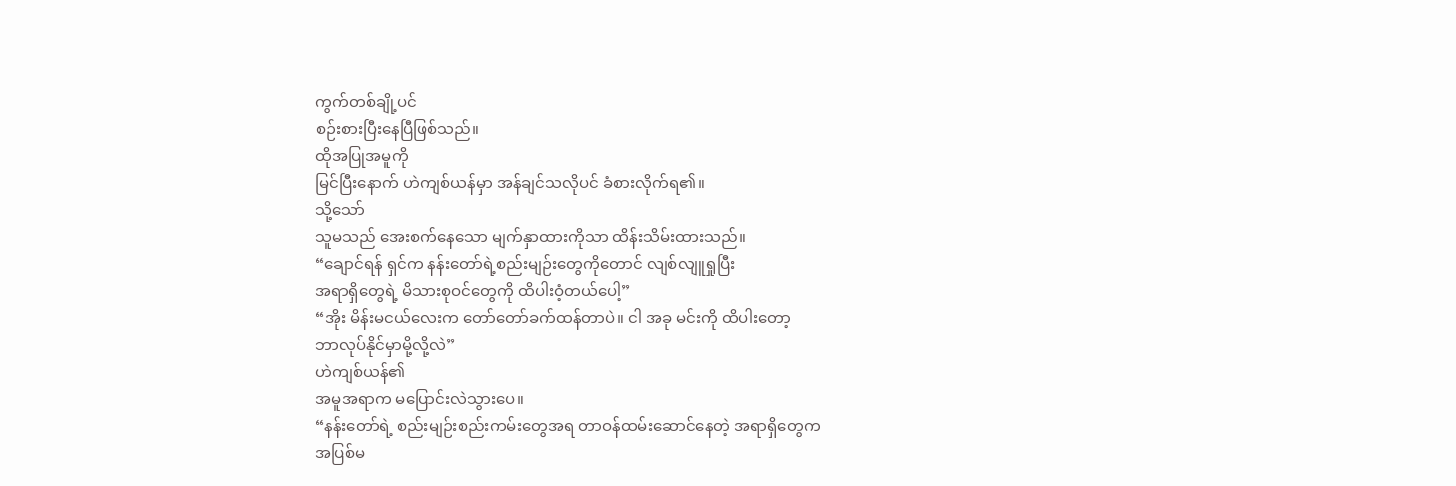ကွက်တစ်ချို့ပင်
စဉ်းစားပြီးနေပြီဖြစ်သည်။
ထိုအပြုအမူကို
မြင်ပြီးနောက် ဟဲကျစ်ယန်မှာ အန်ချင်သလိုပင် ခံစားလိုက်ရ၏။
သို့သော်
သူမသည် အေးစက်နေသော မျက်နှာထားကိုသာ ထိန်းသိမ်းထားသည်။
“ချောင်ရန် ရှင်က နန်းတော်ရဲ့စည်းမျဉ်းတွေကိုတောင် လျစ်လျူရှုပြီး
အရာရှိတွေရဲ့ မိသားစုဝင်တွေကို ထိပါးဝံ့တယ်ပေါ့”
“အိုး မိန်းမငယ်လေးက တော်တော်ခက်ထန်တာပဲ။ ငါ အခု မင်းကို ထိပါးတော့
ဘာလုပ်နိုင်မှာမို့လို့လဲ”
ဟဲကျစ်ယန်၏
အမူအရာက မပြောင်းလဲသွားပေ။
“နန်းတော်ရဲ့ စည်းမျဉ်းစည်းကမ်းတွေအရ တာဝန်ထမ်းဆောင်နေတဲ့ အရာရှိတွေက
အပြစ်မ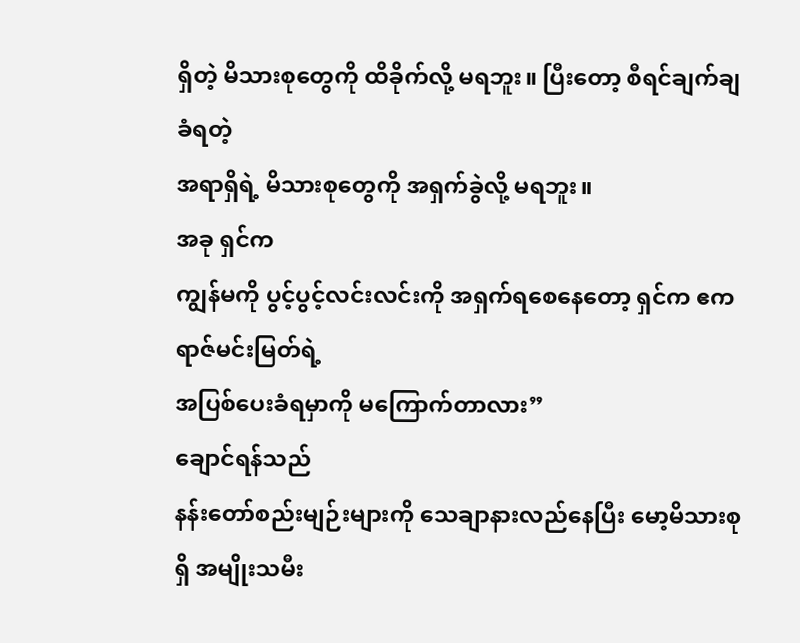ရှိတဲ့ မိသားစုတွေကို ထိခိုက်လို့ မရဘူး။ ပြီးတော့ စီရင်ချက်ချခံရတဲ့
အရာရှိရဲ့ မိသားစုတွေကို အရှက်ခွဲလို့ မရဘူး။
အခု ရှင်က
ကျွန်မကို ပွင့်ပွင့်လင်းလင်းကို အရှက်ရစေနေတော့ ရှင်က ဧကရာဇ်မင်းမြတ်ရဲ့
အပြစ်ပေးခံရမှာကို မကြောက်တာလား”
ချောင်ရန်သည်
နန်းတော်စည်းမျဉ်းများကို သေချာနားလည်နေပြီး မော့မိသားစုရှိ အမျိုးသမီး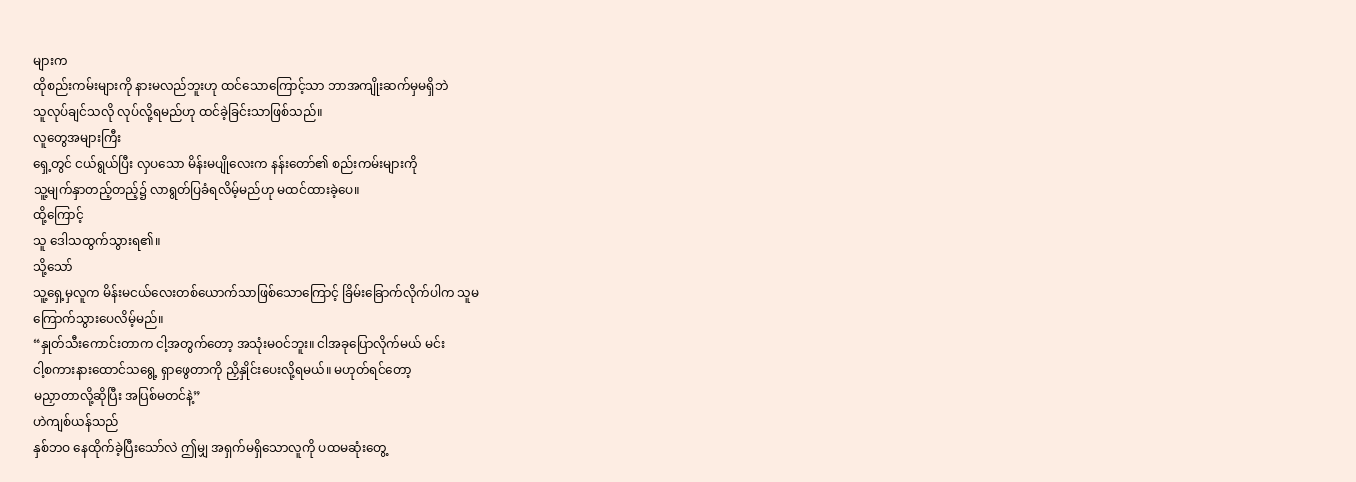များက
ထိုစည်းကမ်းများကို နားမလည်ဘူးဟု ထင်သောကြောင့်သာ ဘာအကျိုးဆက်မှမရှိဘဲ
သူလုပ်ချင်သလို လုပ်လို့ရမည်ဟု ထင်ခဲ့ခြင်းသာဖြစ်သည်။
လူတွေအများကြီး
ရှေ့တွင် ငယ်ရွယ်ပြီး လှပသော မိန်းမပျိုလေးက နန်းတော်၏ စည်းကမ်းများကို
သူ့မျက်နှာတည့်တည့်၌ လာရွတ်ပြခံရလိမ့်မည်ဟု မထင်ထားခဲ့ပေ။
ထို့ကြောင့်
သူ ဒေါသထွက်သွားရ၏။
သို့သော်
သူ့ရှေ့မှလူက မိန်းမငယ်လေးတစ်ယောက်သာဖြစ်သောကြောင့် ခြိမ်းခြောက်လိုက်ပါက သူမ
ကြောက်သွားပေလိမ့်မည်။
“နှုတ်သီးကောင်းတာက ငါ့အတွက်တော့ အသုံးမဝင်ဘူး။ ငါအခုပြောလိုက်မယ် မင်း
ငါ့စကားနားထောင်သရွေ့ ရှာဖွေတာကို ညှိနှိုင်းပေးလို့ရမယ်။ မဟုတ်ရင်တော့
မညှာတာလို့ဆိုပြီး အပြစ်မတင်နဲ့”
ဟဲကျစ်ယန်သည်
နှစ်ဘဝ နေထိုက်ခဲ့ပြီးသော်လဲ ဤမျှ အရှက်မရှိသောလူကို ပထမဆုံးတွေ့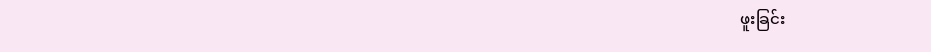ဖူးခြင်း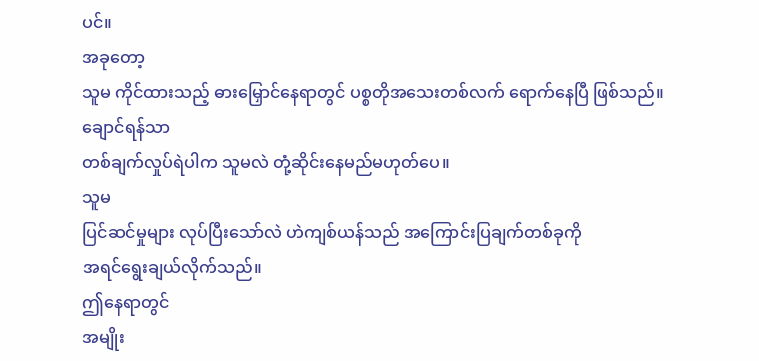ပင်။
အခုတော့
သူမ ကိုင်ထားသည့် ဓားမြှောင်နေရာတွင် ပစ္စတိုအသေးတစ်လက် ရောက်နေပြီ ဖြစ်သည်။
ချောင်ရန်သာ
တစ်ချက်လှုပ်ရဲပါက သူမလဲ တုံ့ဆိုင်းနေမည်မဟုတ်ပေ။
သူမ
ပြင်ဆင်မှုများ လုပ်ပြီးသော်လဲ ဟဲကျစ်ယန်သည် အကြောင်းပြချက်တစ်ခုကို
အရင်ရွေးချယ်လိုက်သည်။
ဤနေရာတွင်
အမျိုး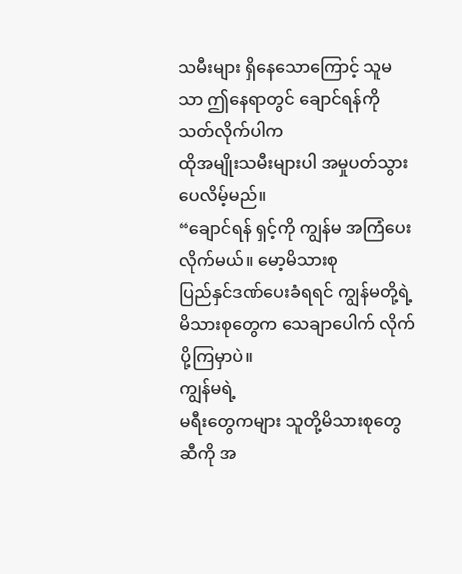သမီးများ ရှိနေသောကြောင့် သူမသာ ဤနေရာတွင် ချောင်ရန်ကို သတ်လိုက်ပါက
ထိုအမျိုးသမီးများပါ အမှုပတ်သွားပေလိမ့်မည်။
“ချောင်ရန် ရှင့်ကို ကျွန်မ အကြံပေးလိုက်မယ်။ မော့မိသားစု
ပြည်နှင်ဒဏ်ပေးခံရရင် ကျွန်မတို့ရဲ့ မိသားစုတွေက သေချာပေါက် လိုက်ပို့ကြမှာပဲ။
ကျွန်မရဲ့
မရီးတွေကများ သူတို့မိသားစုတွေဆီကို အ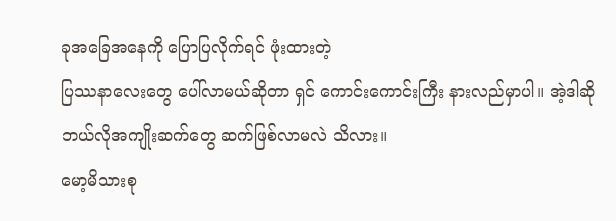ခုအခြေအနေကို ပြောပြလိုက်ရင် ဖုံးထားတဲ့
ပြဿနာလေးတွေ ပေါ်လာမယ်ဆိုတာ ရှင် ကောင်းကောင်းကြီး နားလည်မှာပါ။ အဲ့ဒါဆို
ဘယ်လိုအကျိုးဆက်တွေ ဆက်ဖြစ်လာမလဲ သိလား။
မော့မိသားစု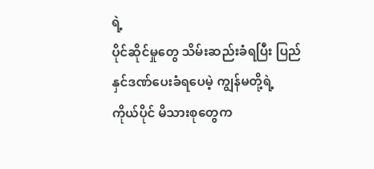ရဲ့
ပိုင်ဆိုင်မှုတွေ သိမ်းဆည်းခံရပြီး ပြည်နှင်ဒဏ်ပေးခံရပေမဲ့ ကျွန်မတို့ရဲ့
ကိုယ်ပိုင် မိသားစုတွေက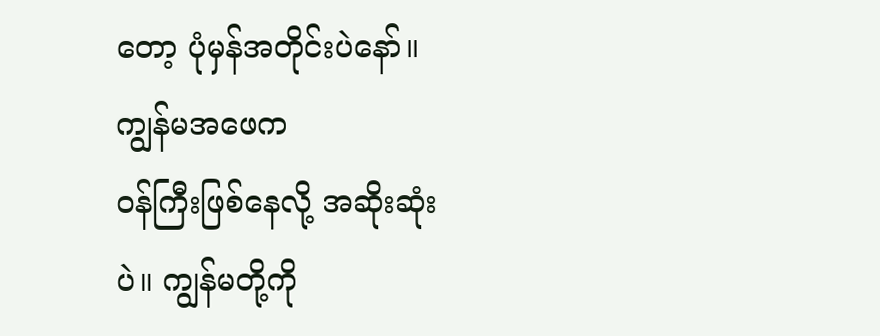တော့ ပုံမှန်အတိုင်းပဲနော်။
ကျွန်မအဖေက
ဝန်ကြီးဖြစ်နေလို့ အဆိုးဆုံးပဲ။ ကျွန်မတို့ကို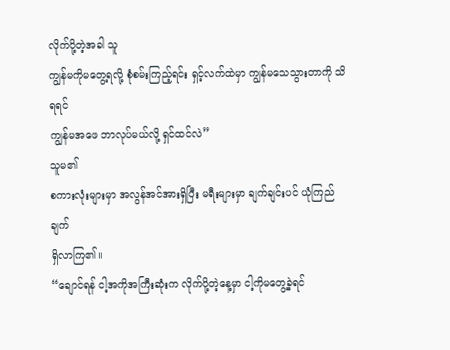လိုက်ပို့တဲ့အခါ သူ
ကျွန်မကိုမတွေ့ရလို့ စုံစမ်းကြည့်ရင်း ရှင့်လက်ထဲမှာ ကျွန်မသေသွားတာကို သိရရင်
ကျွန်မအဖေ ဘာလုပ်မယ်လို့ ရှင်ထင်လဲ”
သူမ၏
စကားလုံးများမှာ အလွန်အင်အားရှိပြီး မရီးများမှာ ချက်ချင်းပင် ယုံကြည်ချက်
ရှိလာကြ၏။
“ချောင်ရန် ငါ့အကိုအကြီးဆုံးက လိုက်ပို့တဲ့နေ့မှာ ငါ့ကိုမတွေ့ခဲ့ရင်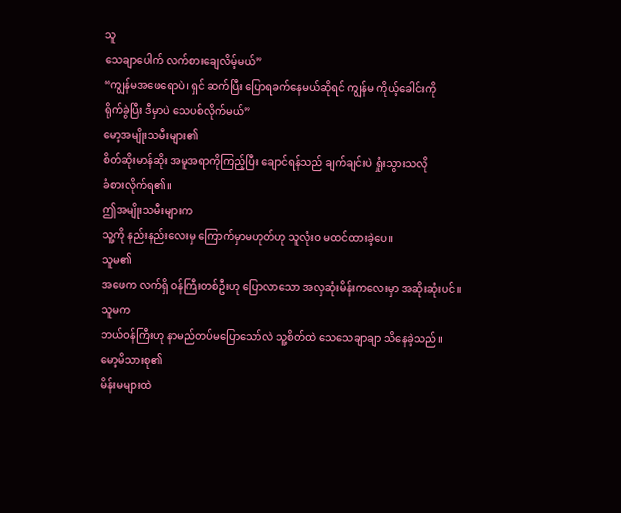သူ
သေချာပေါက် လက်စားချေလိမ့်မယ်”
“ကျွန်မအဖေရောပဲ၊ ရှင် ဆက်ပြီး ပြောရခက်နေမယ်ဆိုရင် ကျွန်မ ကိုယ့်ခေါင်းကို
ရိုက်ခွဲပြီး ဒီမှာပဲ သေပစ်လိုက်မယ်”
မော့အမျိုးသမီးများ၏
စိတ်ဆိုးမာန်ဆိုး အမူအရာကိုကြည့်ပြီး ချောင်ရန်သည် ချက်ချင်းပဲ ရှုံးသွားသလို
ခံစားလိုက်ရ၏။
ဤအမျိုးသမီးများက
သူ့ကို နည်းနည်းလေးမှ ကြောက်မှာမဟုတ်ဟု သူလုံးဝ မထင်ထားခဲ့ပေ။
သူမ၏
အဖေက လက်ရှိ ဝန်ကြီးတစ်ဦးဟု ပြောလာသော အလှဆုံးမိန်းကလေးမှာ အဆိုးဆုံးပင်။
သူမက
ဘယ်ဝန်ကြီးဟု နာမည်တပ်မပြောသော်လဲ သူ့စိတ်ထဲ သေသေချာချာ သိနေခဲ့သည်။
မော့မိသားစု၏
မိန်းမများထဲ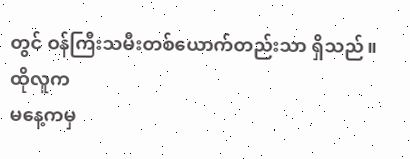တွင် ဝန်ကြီးသမီးတစ်ယောက်တည်းသာ ရှိသည်။
ထိုလူက
မနေ့ကမှ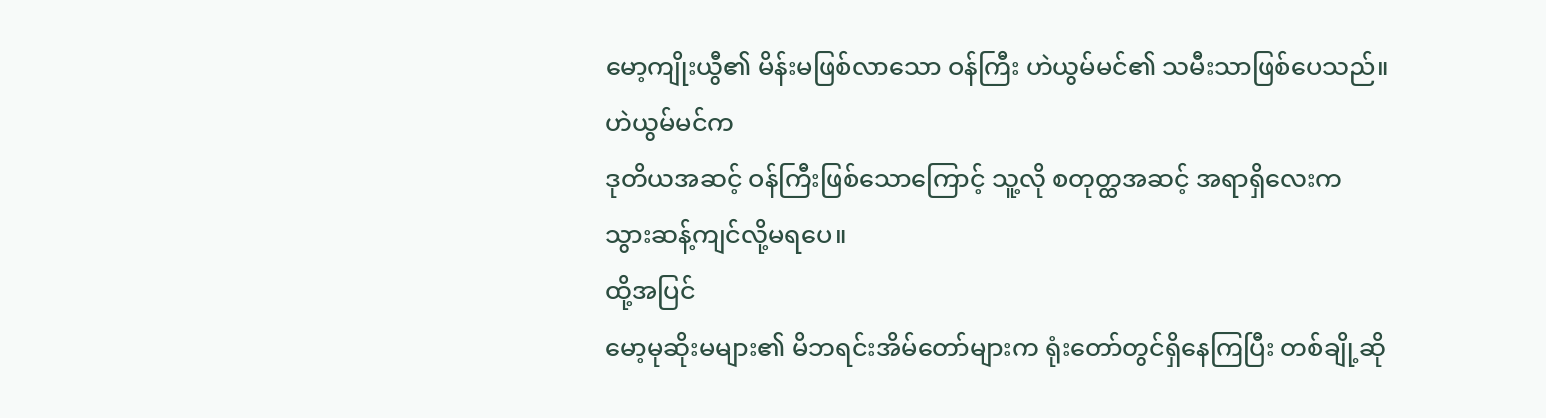မော့ကျိုးယွီ၏ မိန်းမဖြစ်လာသော ဝန်ကြီး ဟဲယွမ်မင်၏ သမီးသာဖြစ်ပေသည်။
ဟဲယွမ်မင်က
ဒုတိယအဆင့် ဝန်ကြီးဖြစ်သောကြောင့် သူ့လို စတုတ္ထအဆင့် အရာရှိလေးက
သွားဆန့်ကျင်လို့မရပေ။
ထို့အပြင်
မော့မုဆိုးမများ၏ မိဘရင်းအိမ်တော်များက ရုံးတော်တွင်ရှိနေကြပြီး တစ်ချို့ဆို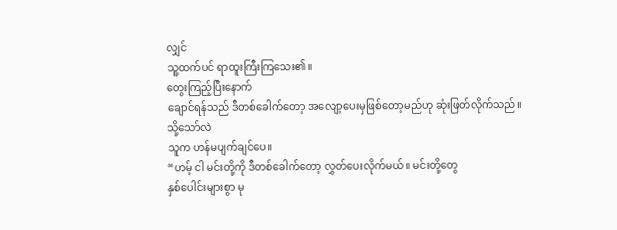လျှင်
သူ့ထက်ပင် ရာထူးကြီးကြသေး၏။
တွေးကြည့်ပြီးနောက်
ချောင်ရန်သည် ဒီတစ်ခေါက်တော့ အလျော့ပေးမှဖြစ်တော့မည်ဟု ဆုံးဖြတ်လိုက်သည်။
သို့သော်လဲ
သူက ဟန်မပျက်ချင်ပေ။
“ဟမ့် ငါ မင်းတို့ကို ဒီတစ်ခေါက်တော့ လွှတ်ပေးလိုက်မယ်။ မင်းတို့တွေ
နှစ်ပေါင်းများစွာ မု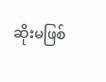ဆိုးမဖြစ်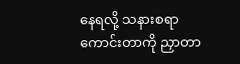နေရလို့ သနားစရာကောင်းတာကို ညှာတာ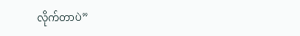လိုက်တာပဲ”